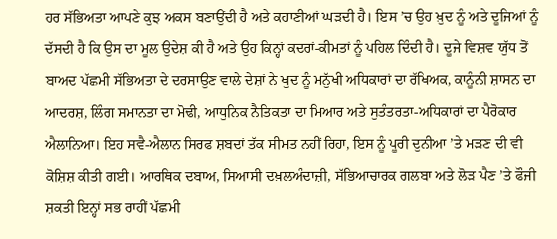ਹਰ ਸੱਭਿਅਤਾ ਆਪਣੇ ਕੁਝ ਅਕਸ ਬਣਾਉਂਦੀ ਹੈ ਅਤੇ ਕਹਾਣੀਆਂ ਘੜਦੀ ਹੈ। ਇਸ ’ਚ ਉਹ ਖ਼ੁਦ ਨੂੰ ਅਤੇ ਦੂਜਿਆਂ ਨੂੰ ਦੱਸਦੀ ਹੈ ਕਿ ਉਸ ਦਾ ਮੂਲ ਉਦੇਸ਼ ਕੀ ਹੈ ਅਤੇ ਉਹ ਕਿਨ੍ਹਾਂ ਕਦਰਾਂ-ਕੀਮਤਾਂ ਨੂੰ ਪਹਿਲ ਦਿੰਦੀ ਹੈ। ਦੂਜੇ ਵਿਸ਼ਵ ਯੁੱਧ ਤੋਂ ਬਾਅਦ ਪੱਛਮੀ ਸੱਭਿਅਤਾ ਦੇ ਦਰਸਾਉਣ ਵਾਲੇ ਦੇਸ਼ਾਂ ਨੇ ਖੁਦ ਨੂੰ ਮਨੁੱਖੀ ਅਧਿਕਾਰਾਂ ਦਾ ਰੱਖਿਅਕ, ਕਾਨੂੰਨੀ ਸ਼ਾਸਨ ਦਾ ਆਦਰਸ਼, ਲਿੰਗ ਸਮਾਨਤਾ ਦਾ ਮੋਢੀ, ਆਧੁਨਿਕ ਨੈਤਿਕਤਾ ਦਾ ਮਿਆਰ ਅਤੇ ਸੁਤੰਤਰਤਾ-ਅਧਿਕਾਰਾਂ ਦਾ ਪੈਰੋਕਾਰ ਐਲਾਨਿਆ। ਇਹ ਸਵੈ-ਐਲਾਨ ਸਿਰਫ ਸ਼ਬਦਾਂ ਤੱਕ ਸੀਮਤ ਨਹੀਂ ਰਿਹਾ, ਇਸ ਨੂੰ ਪੂਰੀ ਦੁਨੀਆ ’ਤੇ ਮੜਣ ਦੀ ਵੀ ਕੋਸ਼ਿਸ਼ ਕੀਤੀ ਗਈ। ਆਰਥਿਕ ਦਬਾਅ, ਸਿਆਸੀ ਦਖ਼ਲਅੰਦਾਜ਼ੀ, ਸੱਭਿਆਚਾਰਕ ਗਲਬਾ ਅਤੇ ਲੋੜ ਪੈਣ ’ਤੇ ਫੌਜੀ ਸ਼ਕਤੀ ਇਨ੍ਹਾਂ ਸਭ ਰਾਹੀਂ ਪੱਛਮੀ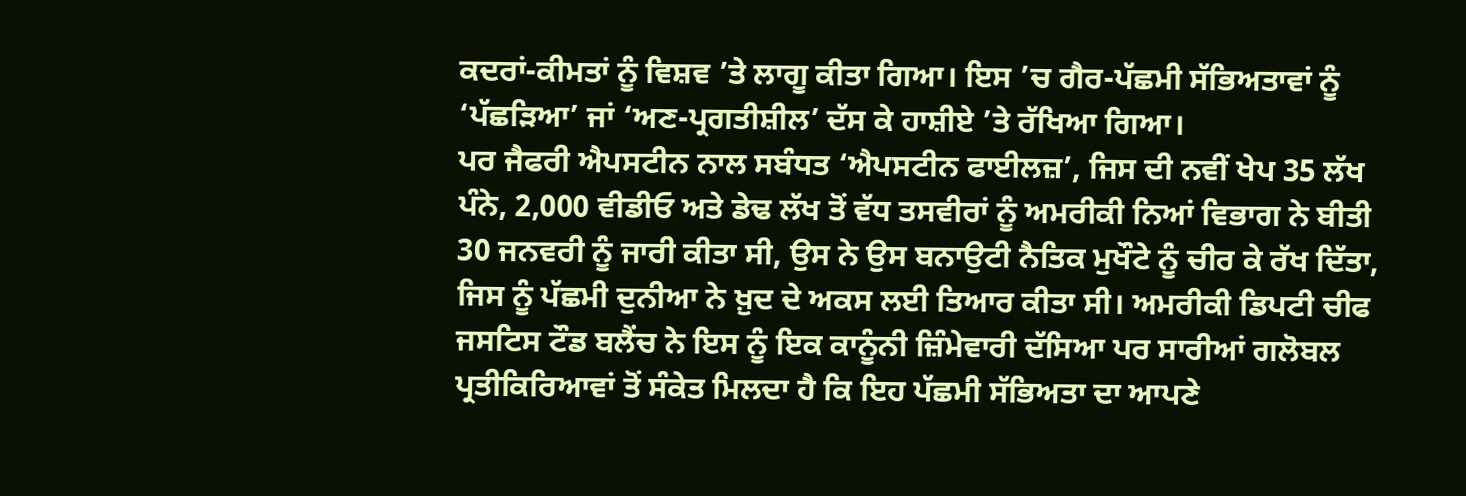ਕਦਰਾਂ-ਕੀਮਤਾਂ ਨੂੰ ਵਿਸ਼ਵ ’ਤੇ ਲਾਗੂ ਕੀਤਾ ਗਿਆ। ਇਸ ’ਚ ਗੈਰ-ਪੱਛਮੀ ਸੱਭਿਅਤਾਵਾਂ ਨੂੰ ‘ਪੱਛੜਿਆ’ ਜਾਂ ‘ਅਣ-ਪ੍ਰਗਤੀਸ਼ੀਲ’ ਦੱਸ ਕੇ ਹਾਸ਼ੀਏ ’ਤੇ ਰੱਖਿਆ ਗਿਆ।
ਪਰ ਜੈਫਰੀ ਐਪਸਟੀਨ ਨਾਲ ਸਬੰਧਤ ‘ਐਪਸਟੀਨ ਫਾਈਲਜ਼’, ਜਿਸ ਦੀ ਨਵੀਂ ਖੇਪ 35 ਲੱਖ ਪੰਨੇ, 2,000 ਵੀਡੀਓ ਅਤੇ ਡੇਢ ਲੱਖ ਤੋਂ ਵੱਧ ਤਸਵੀਰਾਂ ਨੂੰ ਅਮਰੀਕੀ ਨਿਆਂ ਵਿਭਾਗ ਨੇ ਬੀਤੀ 30 ਜਨਵਰੀ ਨੂੰ ਜਾਰੀ ਕੀਤਾ ਸੀ, ਉਸ ਨੇ ਉਸ ਬਨਾਉਟੀ ਨੈਤਿਕ ਮੁਖੌਟੇ ਨੂੰ ਚੀਰ ਕੇ ਰੱਖ ਦਿੱਤਾ, ਜਿਸ ਨੂੰ ਪੱਛਮੀ ਦੁਨੀਆ ਨੇ ਖ਼ੁਦ ਦੇ ਅਕਸ ਲਈ ਤਿਆਰ ਕੀਤਾ ਸੀ। ਅਮਰੀਕੀ ਡਿਪਟੀ ਚੀਫ ਜਸਟਿਸ ਟੌਡ ਬਲੈਂਚ ਨੇ ਇਸ ਨੂੰ ਇਕ ਕਾਨੂੰਨੀ ਜ਼ਿੰਮੇਵਾਰੀ ਦੱਸਿਆ ਪਰ ਸਾਰੀਆਂ ਗਲੋਬਲ ਪ੍ਰਤੀਕਿਰਿਆਵਾਂ ਤੋਂ ਸੰਕੇਤ ਮਿਲਦਾ ਹੈ ਕਿ ਇਹ ਪੱਛਮੀ ਸੱਭਿਅਤਾ ਦਾ ਆਪਣੇ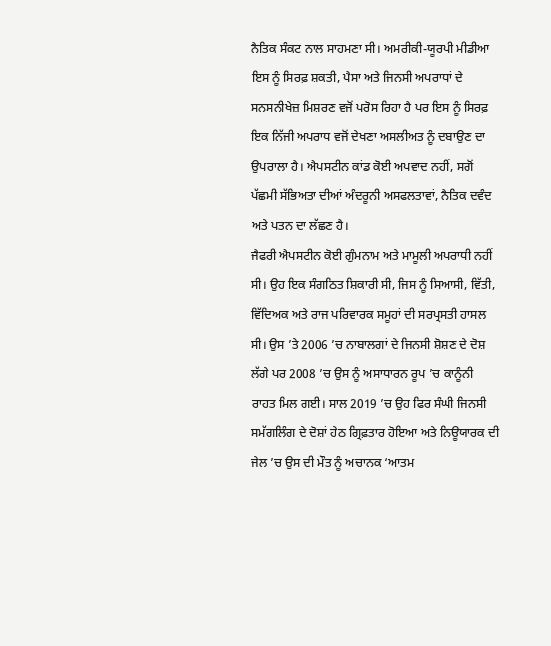ਨੈਤਿਕ ਸੰਕਟ ਨਾਲ ਸਾਹਮਣਾ ਸੀ। ਅਮਰੀਕੀ-ਯੂਰਪੀ ਮੀਡੀਆ ਇਸ ਨੂੰ ਸਿਰਫ਼ ਸ਼ਕਤੀ, ਪੈਸਾ ਅਤੇ ਜਿਨਸੀ ਅਪਰਾਧਾਂ ਦੇ ਸਨਸਨੀਖੇਜ਼ ਮਿਸ਼ਰਣ ਵਜੋਂ ਪਰੋਸ ਰਿਹਾ ਹੈ ਪਰ ਇਸ ਨੂੰ ਸਿਰਫ਼ ਇਕ ਨਿੱਜੀ ਅਪਰਾਧ ਵਜੋਂ ਦੇਖਣਾ ਅਸਲੀਅਤ ਨੂੰ ਦਬਾਉਣ ਦਾ ਉਪਰਾਲਾ ਹੈ। ਐਪਸਟੀਨ ਕਾਂਡ ਕੋਈ ਅਪਵਾਦ ਨਹੀਂ, ਸਗੋਂ ਪੱਛਮੀ ਸੱਭਿਅਤਾ ਦੀਆਂ ਅੰਦਰੂਨੀ ਅਸਫਲਤਾਵਾਂ, ਨੈਤਿਕ ਦਵੰਦ ਅਤੇ ਪਤਨ ਦਾ ਲੱਛਣ ਹੈ।
ਜੈਫਰੀ ਐਪਸਟੀਨ ਕੋਈ ਗੁੰਮਨਾਮ ਅਤੇ ਮਾਮੂਲੀ ਅਪਰਾਧੀ ਨਹੀਂ ਸੀ। ਉਹ ਇਕ ਸੰਗਠਿਤ ਸ਼ਿਕਾਰੀ ਸੀ, ਜਿਸ ਨੂੰ ਸਿਆਸੀ, ਵਿੱਤੀ, ਵਿੱਦਿਅਕ ਅਤੇ ਰਾਜ ਪਰਿਵਾਰਕ ਸਮੂਹਾਂ ਦੀ ਸਰਪ੍ਰਸਤੀ ਹਾਸਲ ਸੀ। ਉਸ ’ਤੇ 2006 ’ਚ ਨਾਬਾਲਗਾਂ ਦੇ ਜਿਨਸੀ ਸ਼ੋਸ਼ਣ ਦੇ ਦੋਸ਼ ਲੱਗੇ ਪਰ 2008 ’ਚ ਉਸ ਨੂੰ ਅਸਾਧਾਰਨ ਰੂਪ ’ਚ ਕਾਨੂੰਨੀ ਰਾਹਤ ਮਿਲ ਗਈ। ਸਾਲ 2019 ’ਚ ਉਹ ਫਿਰ ਸੰਘੀ ਜਿਨਸੀ ਸਮੱਗਲਿੰਗ ਦੇ ਦੋਸ਼ਾਂ ਹੇਠ ਗ੍ਰਿਫ਼ਤਾਰ ਹੋਇਆ ਅਤੇ ਨਿਊਯਾਰਕ ਦੀ ਜੇਲ ’ਚ ਉਸ ਦੀ ਮੌਤ ਨੂੰ ਅਚਾਨਕ ‘ਆਤਮ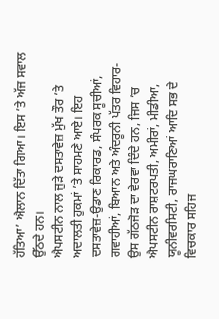ਹੱਤਿਆ’ ਐਲਾਨ ਦਿੱਤਾ ਗਿਆ। ਇਸ ’ਤੇ ਅੱਜ ਸਵਾਲ ਉੱਠਦੇ ਹਨ।
ਐਪਸਟੀਨ ਨਾਲ ਜੁੜੇ ਦਸਤਾਵੇਜ਼ ਮੁੱਖ ਤੌਰ ’ਤੇ ਅਦਾਲਤੀ ਹੁਕਮਾਂ ’ਤੇ ਸਾਹਮਣੇ ਆਏ। ਇਹ ਦਸਤਾਵੇਜ਼-ਉਡਾਣ ਰਿਕਾਰਡ, ਸੰਪਰਕ ਸੂਚੀਆਂ, ਗਵਾਹੀਆਂ, ਬਿਆਨ ਅਤੇ ਅੰਦਰੂਨੀ ਪੱਤਰ ਵਿਹਾਰ-ਉਸ ਗੱਠਜੋੜ ਦਾ ਵੇਰਵਾ ਦਿੰਦੇ ਹਨ, ਜਿਸ ’ਚ ਐਪਸਟੀਨ ਰਾਸ਼ਟਰਪਤੀ, ਅਮੀਰਾਂ, ਮੀਡੀਆ, ਯੂਨੀਵਰਸਿਟੀ, ਰਾਜਘਰਾਣਿਆਂ ਆਦਿ ਸਭ ਦੇ ਵਿਚਕਾਰ ਸਹਿਜ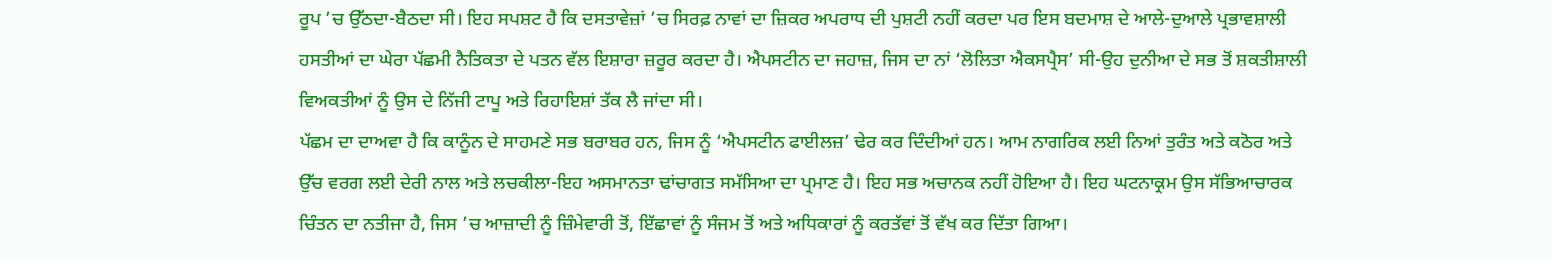ਰੂਪ ’ਚ ਉੱਠਦਾ-ਬੈਠਦਾ ਸੀ। ਇਹ ਸਪਸ਼ਟ ਹੈ ਕਿ ਦਸਤਾਵੇਜ਼ਾਂ ’ਚ ਸਿਰਫ਼ ਨਾਵਾਂ ਦਾ ਜ਼ਿਕਰ ਅਪਰਾਧ ਦੀ ਪੁਸ਼ਟੀ ਨਹੀਂ ਕਰਦਾ ਪਰ ਇਸ ਬਦਮਾਸ਼ ਦੇ ਆਲੇ-ਦੁਆਲੇ ਪ੍ਰਭਾਵਸ਼ਾਲੀ ਹਸਤੀਆਂ ਦਾ ਘੇਰਾ ਪੱਛਮੀ ਨੈਤਿਕਤਾ ਦੇ ਪਤਨ ਵੱਲ ਇਸ਼ਾਰਾ ਜ਼ਰੂਰ ਕਰਦਾ ਹੈ। ਐਪਸਟੀਨ ਦਾ ਜਹਾਜ਼, ਜਿਸ ਦਾ ਨਾਂ ‘ਲੋਲਿਤਾ ਐਕਸਪ੍ਰੈਸ’ ਸੀ-ਉਹ ਦੁਨੀਆ ਦੇ ਸਭ ਤੋਂ ਸ਼ਕਤੀਸ਼ਾਲੀ ਵਿਅਕਤੀਆਂ ਨੂੰ ਉਸ ਦੇ ਨਿੱਜੀ ਟਾਪੂ ਅਤੇ ਰਿਹਾਇਸ਼ਾਂ ਤੱਕ ਲੈ ਜਾਂਦਾ ਸੀ।
ਪੱਛਮ ਦਾ ਦਾਅਵਾ ਹੈ ਕਿ ਕਾਨੂੰਨ ਦੇ ਸਾਹਮਣੇ ਸਭ ਬਰਾਬਰ ਹਨ, ਜਿਸ ਨੂੰ ‘ਐਪਸਟੀਨ ਫਾਈਲਜ਼’ ਢੇਰ ਕਰ ਦਿੰਦੀਆਂ ਹਨ। ਆਮ ਨਾਗਰਿਕ ਲਈ ਨਿਆਂ ਤੁਰੰਤ ਅਤੇ ਕਠੋਰ ਅਤੇ ਉੱਚ ਵਰਗ ਲਈ ਦੇਰੀ ਨਾਲ ਅਤੇ ਲਚਕੀਲਾ-ਇਹ ਅਸਮਾਨਤਾ ਢਾਂਚਾਗਤ ਸਮੱਸਿਆ ਦਾ ਪ੍ਰਮਾਣ ਹੈ। ਇਹ ਸਭ ਅਚਾਨਕ ਨਹੀਂ ਹੋਇਆ ਹੈ। ਇਹ ਘਟਨਾਕ੍ਰਮ ਉਸ ਸੱਭਿਆਚਾਰਕ ਚਿੰਤਨ ਦਾ ਨਤੀਜਾ ਹੈ, ਜਿਸ ’ਚ ਆਜ਼ਾਦੀ ਨੂੰ ਜ਼ਿੰਮੇਵਾਰੀ ਤੋਂ, ਇੱਛਾਵਾਂ ਨੂੰ ਸੰਜਮ ਤੋਂ ਅਤੇ ਅਧਿਕਾਰਾਂ ਨੂੰ ਕਰਤੱਵਾਂ ਤੋਂ ਵੱਖ ਕਰ ਦਿੱਤਾ ਗਿਆ।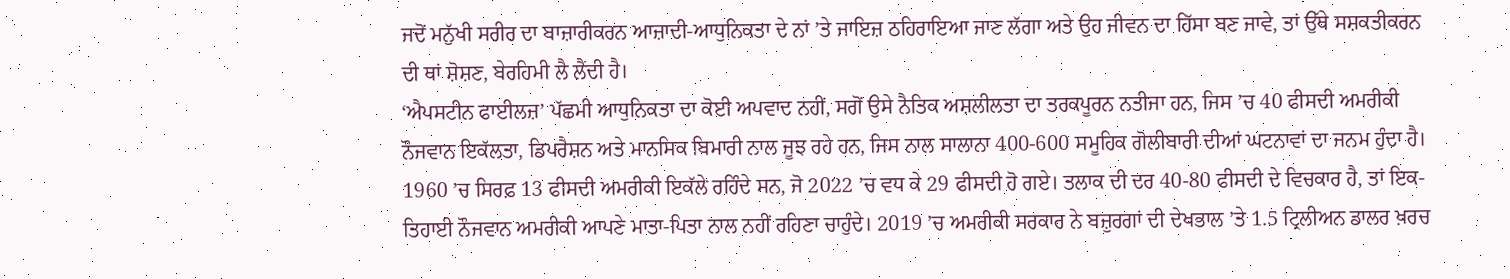ਜਦੋਂ ਮਨੁੱਖੀ ਸਰੀਰ ਦਾ ਬਾਜ਼ਾਰੀਕਰਨ ਆਜ਼ਾਦੀ-ਆਧੁਨਿਕਤਾ ਦੇ ਨਾਂ ’ਤੇ ਜਾਇਜ਼ ਠਹਿਰਾਇਆ ਜਾਣ ਲੱਗਾ ਅਤੇ ਉਹ ਜੀਵਨ ਦਾ ਹਿੱਸਾ ਬਣ ਜਾਵੇ, ਤਾਂ ਉੱਥੇ ਸਸ਼ਕਤੀਕਰਨ ਦੀ ਥਾਂ ਸ਼ੋਸ਼ਣ, ਬੇਰਹਿਮੀ ਲੈ ਲੈਂਦੀ ਹੈ।
‘ਐਪਸਟੀਨ ਫਾਈਲਜ਼’ ਪੱਛਮੀ ਆਧੁਨਿਕਤਾ ਦਾ ਕੋਈ ਅਪਵਾਦ ਨਹੀਂ, ਸਗੋਂ ਉਸੇ ਨੈਤਿਕ ਅਸ਼ਲੀਲਤਾ ਦਾ ਤਰਕਪੂਰਨ ਨਤੀਜਾ ਹਨ, ਜਿਸ ’ਚ 40 ਫੀਸਦੀ ਅਮਰੀਕੀ ਨੌਜਵਾਨ ਇਕੱਲਤਾ, ਡਿਪਰੈਸ਼ਨ ਅਤੇ ਮਾਨਸਿਕ ਬਿਮਾਰੀ ਨਾਲ ਜੂਝ ਰਹੇ ਹਨ, ਜਿਸ ਨਾਲ ਸਾਲਾਨਾ 400-600 ਸਮੂਹਿਕ ਗੋਲੀਬਾਰੀ ਦੀਆਂ ਘਟਨਾਵਾਂ ਦਾ ਜਨਮ ਹੁੰਦਾ ਹੈ। 1960 ’ਚ ਸਿਰਫ਼ 13 ਫੀਸਦੀ ਅਮਰੀਕੀ ਇਕੱਲੇ ਰਹਿੰਦੇ ਸਨ, ਜੋ 2022 ’ਚ ਵਧ ਕੇ 29 ਫੀਸਦੀ ਹੋ ਗਏ। ਤਲਾਕ ਦੀ ਦਰ 40-80 ਫੀਸਦੀ ਦੇ ਵਿਚਕਾਰ ਹੈ, ਤਾਂ ਇਕ-ਤਿਹਾਈ ਨੌਜਵਾਨ ਅਮਰੀਕੀ ਆਪਣੇ ਮਾਤਾ-ਪਿਤਾ ਨਾਲ ਨਹੀਂ ਰਹਿਣਾ ਚਾਹੁੰਦੇ। 2019 ’ਚ ਅਮਰੀਕੀ ਸਰਕਾਰ ਨੇ ਬਜ਼ੁਰਗਾਂ ਦੀ ਦੇਖਭਾਲ ’ਤੇ 1.5 ਟ੍ਰਿਲੀਅਨ ਡਾਲਰ ਖ਼ਰਚ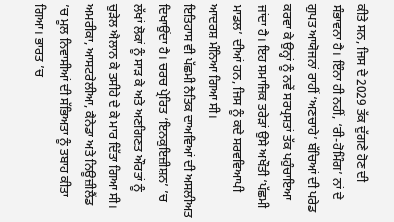ਕੀਤੇ ਸਨ, ਜਿਸ ਦੇ 2029 ਤੱਕ ਦੁੱਗਣੇ ਹੋਣ ਦੀ ਸੰਭਾਵਨਾ ਹੈ। ਇੰਨਾ ਹੀ ਨਹੀਂ, ‘ਰੀ-ਹੋਮਿੰਗ’ ਨਾਂ ਦੇ ਗੁਪਤ ਆਯੋਜਨਾਂ ਰਾਹੀਂ ‘ਅਣਚਾਹੇ’ ਬੱਚਿਆਂ ਦੀ ਪਰੇਡ ਕਰਵਾ ਕੇ ਉਨ੍ਹਾਂ ਨੂੰ ਨਵੇਂ ਸਰਪ੍ਰਸਤਾਂ ਤੱਕ ਪਹੁੰਚਾਇਆ ਜਾਂਦਾ ਹੈ। ਇਹ ਸਮਾਜਿਕ ਤਰੇੜਾਂ ਉਸੇ ਅਖੌਤੀ ‘ਪੱਛਮੀ ਮਾਡਲ’ ਦੀਆਂ ਹਨ, ਜਿਸ ਨੂੰ ਕਦੇ ਸਰਵਵਿਆਪੀ ਆਦਰਸ਼ ਮੰਨਿਆ ਗਿਆ ਸੀ।
ਇਤਿਹਾਸ ਵੀ ਪੱਛਮੀ ਨੈਤਿਕ ਦਾਅਵਿਆਂ ਦੀ ਅਸਲੀਅਤ ਦਿਖਾਉਂਦਾ ਹੈ। ਚਰਚ ਪ੍ਰੇਰਿਤ ‘ਇਨਕੁਇਜ਼ੀਸ਼ਨ’ ’ਚ ਲੱਖਾਂ ਲੋਕਾਂ ਨੂੰ ਸਾੜ ਕੇ ਅਤੇ ਅਣਗਿਣਤ ਔਰਤਾਂ ਨੂੰ ਚੁੜੇਲ ਐਲਾਨ ਕੇ ਤਸੀਹੇ ਦੇ ਕੇ ਮਾਰ ਦਿੱਤਾ ਗਿਆ ਸੀ। ਅਮਰੀਕਾ, ਆਸਟਰੇਲੀਆ, ਕੈਨੇਡਾ ਅਤੇ ਨਿਊਜ਼ੀਲੈਂਡ ’ਚ ਮੂਲ ਨਿਵਾਸੀਆਂ ਦੀ ਸੱਭਿਅਤਾ ਨੂੰ ਤਬਾਹ ਕੀਤਾ ਗਿਆ। ਭਾਰਤ ’ਚ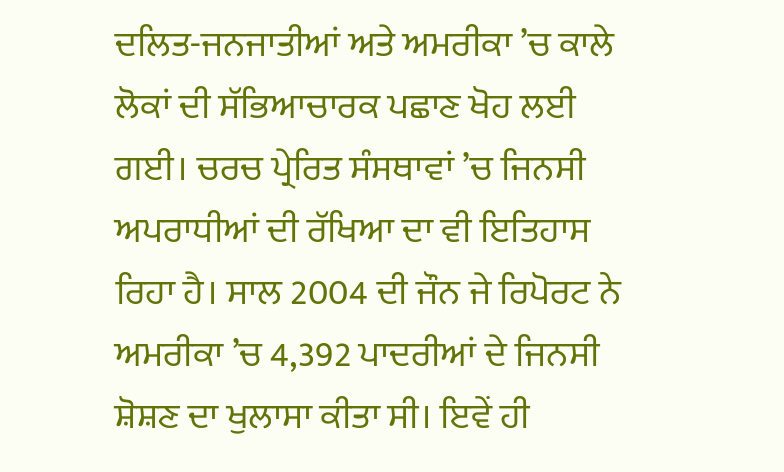ਦਲਿਤ-ਜਨਜਾਤੀਆਂ ਅਤੇ ਅਮਰੀਕਾ ’ਚ ਕਾਲੇ ਲੋਕਾਂ ਦੀ ਸੱਭਿਆਚਾਰਕ ਪਛਾਣ ਖੋਹ ਲਈ ਗਈ। ਚਰਚ ਪ੍ਰੇਰਿਤ ਸੰਸਥਾਵਾਂ ’ਚ ਜਿਨਸੀ ਅਪਰਾਧੀਆਂ ਦੀ ਰੱਖਿਆ ਦਾ ਵੀ ਇਤਿਹਾਸ ਰਿਹਾ ਹੈ। ਸਾਲ 2004 ਦੀ ਜੌਨ ਜੇ ਰਿਪੋਰਟ ਨੇ ਅਮਰੀਕਾ ’ਚ 4,392 ਪਾਦਰੀਆਂ ਦੇ ਜਿਨਸੀ ਸ਼ੋਸ਼ਣ ਦਾ ਖੁਲਾਸਾ ਕੀਤਾ ਸੀ। ਇਵੇਂ ਹੀ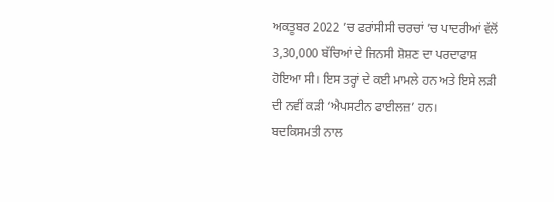ਅਕਤੂਬਰ 2022 ’ਚ ਫਰਾਂਸੀਸੀ ਚਰਚਾਂ ’ਚ ਪਾਦਰੀਆਂ ਵੱਲੋਂ 3,30,000 ਬੱਚਿਆਂ ਦੇ ਜਿਨਸੀ ਸ਼ੋਸ਼ਣ ਦਾ ਪਰਦਾਫਾਸ਼ ਹੋਇਆ ਸੀ। ਇਸ ਤਰ੍ਹਾਂ ਦੇ ਕਈ ਮਾਮਲੇ ਹਨ ਅਤੇ ਇਸੇ ਲੜੀ ਦੀ ਨਵੀਂ ਕੜੀ ‘ਐਪਸਟੀਨ ਫਾਈਲਜ਼’ ਹਨ।
ਬਦਕਿਸਮਤੀ ਨਾਲ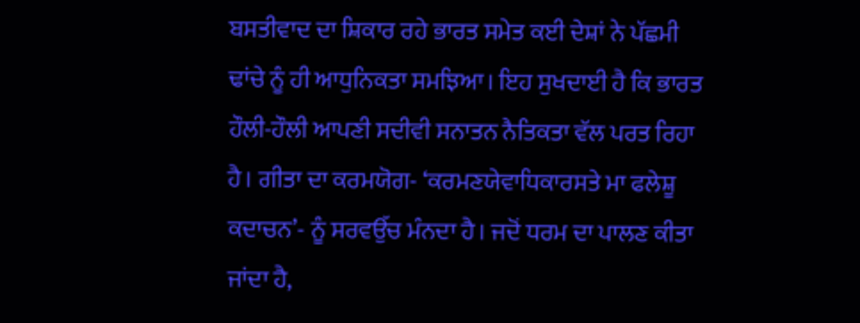ਬਸਤੀਵਾਦ ਦਾ ਸ਼ਿਕਾਰ ਰਹੇ ਭਾਰਤ ਸਮੇਤ ਕਈ ਦੇਸ਼ਾਂ ਨੇ ਪੱਛਮੀ ਢਾਂਚੇ ਨੂੰ ਹੀ ਆਧੁਨਿਕਤਾ ਸਮਝਿਆ। ਇਹ ਸੁਖਦਾਈ ਹੈ ਕਿ ਭਾਰਤ ਹੌਲੀ-ਹੌਲੀ ਆਪਣੀ ਸਦੀਵੀ ਸਨਾਤਨ ਨੈਤਿਕਤਾ ਵੱਲ ਪਰਤ ਰਿਹਾ ਹੈ। ਗੀਤਾ ਦਾ ਕਰਮਯੋਗ- ‘ਕਰਮਣਯੇਵਾਧਿਕਾਰਸਤੇ ਮਾ ਫਲੇਸ਼ੂ ਕਦਾਚਨ’- ਨੂੰ ਸਰਵਉੱਚ ਮੰਨਦਾ ਹੈ। ਜਦੋਂ ਧਰਮ ਦਾ ਪਾਲਣ ਕੀਤਾ ਜਾਂਦਾ ਹੈ,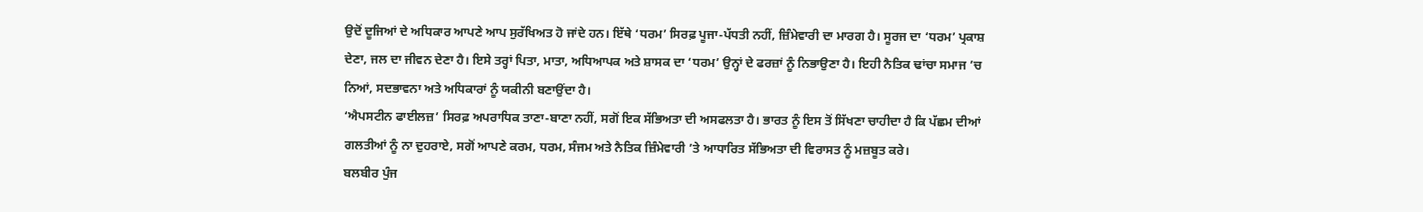ਉਦੋਂ ਦੂਜਿਆਂ ਦੇ ਅਧਿਕਾਰ ਆਪਣੇ ਆਪ ਸੁਰੱਖਿਅਤ ਹੋ ਜਾਂਦੇ ਹਨ। ਇੱਥੇ ‘ਧਰਮ’ ਸਿਰਫ਼ ਪੂਜਾ-ਪੱਧਤੀ ਨਹੀਂ, ਜ਼ਿੰਮੇਵਾਰੀ ਦਾ ਮਾਰਗ ਹੈ। ਸੂਰਜ ਦਾ ‘ਧਰਮ’ ਪ੍ਰਕਾਸ਼ ਦੇਣਾ, ਜਲ ਦਾ ਜੀਵਨ ਦੇਣਾ ਹੈ। ਇਸੇ ਤਰ੍ਹਾਂ ਪਿਤਾ, ਮਾਤਾ, ਅਧਿਆਪਕ ਅਤੇ ਸ਼ਾਸਕ ਦਾ ‘ਧਰਮ’ ਉਨ੍ਹਾਂ ਦੇ ਫਰਜ਼ਾਂ ਨੂੰ ਨਿਭਾਉਣਾ ਹੈ। ਇਹੀ ਨੈਤਿਕ ਢਾਂਚਾ ਸਮਾਜ ’ਚ ਨਿਆਂ, ਸਦਭਾਵਨਾ ਅਤੇ ਅਧਿਕਾਰਾਂ ਨੂੰ ਯਕੀਨੀ ਬਣਾਉਂਦਾ ਹੈ।
‘ਐਪਸਟੀਨ ਫਾਈਲਜ਼’ ਸਿਰਫ਼ ਅਪਰਾਧਿਕ ਤਾਣਾ-ਬਾਣਾ ਨਹੀਂ, ਸਗੋਂ ਇਕ ਸੱਭਿਅਤਾ ਦੀ ਅਸਫਲਤਾ ਹੈ। ਭਾਰਤ ਨੂੰ ਇਸ ਤੋਂ ਸਿੱਖਣਾ ਚਾਹੀਦਾ ਹੈ ਕਿ ਪੱਛਮ ਦੀਆਂ ਗਲਤੀਆਂ ਨੂੰ ਨਾ ਦੁਹਰਾਏ, ਸਗੋਂ ਆਪਣੇ ਕਰਮ, ਧਰਮ, ਸੰਜਮ ਅਤੇ ਨੈਤਿਕ ਜ਼ਿੰਮੇਵਾਰੀ ’ਤੇ ਆਧਾਰਿਤ ਸੱਭਿਅਤਾ ਦੀ ਵਿਰਾਸਤ ਨੂੰ ਮਜ਼ਬੂਤ ਕਰੇ।
ਬਲਬੀਰ ਪੁੰਜ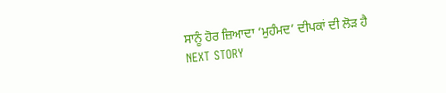ਸਾਨੂੰ ਹੋਰ ਜ਼ਿਆਦਾ ‘ਮੁਹੰਮਦ’ ਦੀਪਕਾਂ ਦੀ ਲੋੜ ਹੈ
NEXT STORY